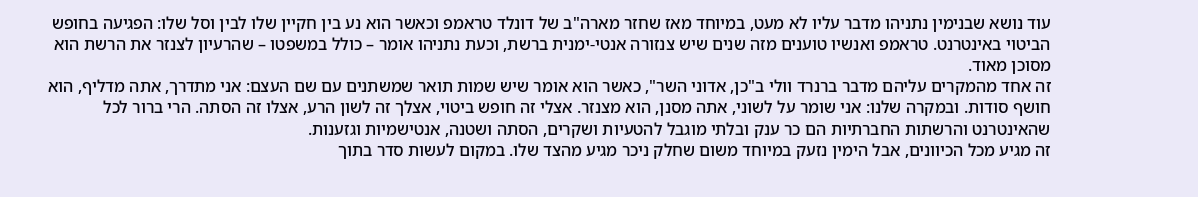עוד נושא שבנימין נתניהו מדבר עליו לא מעט, במיוחד מאז שחזר מארה"ב של דונלד טראמפ וכאשר הוא נע בין חקיין שלו לבין וסל שלו: הפגיעה בחופש הביטוי באינטרנט. טראמפ ואנשיו טוענים מזה שנים שיש צנזורה אנטי-ימנית ברשת, וכעת נתניהו אומר – כולל במשפטו – שהרעיון לצנזר את הרשת הוא מסוכן מאוד.
זה אחד מהמקרים עליהם מדבר ברנרד וולי ב"כן, אדוני השר", כאשר הוא אומר שיש שמות תואר שמשתנים עם שם העצם: אני מתדרך, אתה מדליף, הוא חושף סודות. ובמקרה שלנו: אני שומר על לשוני, אתה מסנן, הוא מצנזר. אצלי זה חופש ביטוי, אצלך זה לשון הרע, אצלו זה הסתה. הרי ברור לכל שהאינטרנט והרשתות החברתיות הם כר ענק ובלתי מוגבל להטעיות ושקרים, הסתה ושטנה, אנטישמיות וגזענות.
זה מגיע מכל הכיוונים, אבל הימין נזעק במיוחד משום שחלק ניכר מגיע מהצד שלו. במקום לעשות סדר בתוך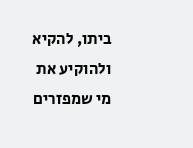ביתו, להקיא ולהוקיע את מי שמפזרים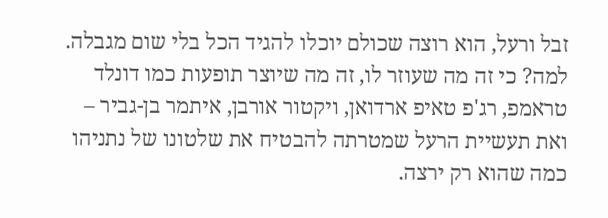זבל ורעל, הוא רוצה שכולם יוכלו להגיד הכל בלי שום מגבלה. למה? כי זה מה שעוזר לו, זה מה שיוצר תופעות כמו דונלד טראמפ, רג'פ טאיפ ארדואן, ויקטור אורבן, איתמר בן-גביר – ואת תעשיית הרעל שמטרתה להבטיח את שלטונו של נתניהו כמה שהוא רק ירצה.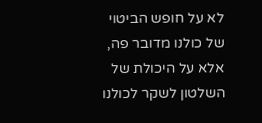לא על חופש הביטוי של כולנו מדובר פה, אלא על היכולת של השלטון לשקר לכולנו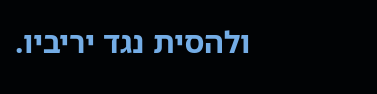ולהסית נגד יריביו.